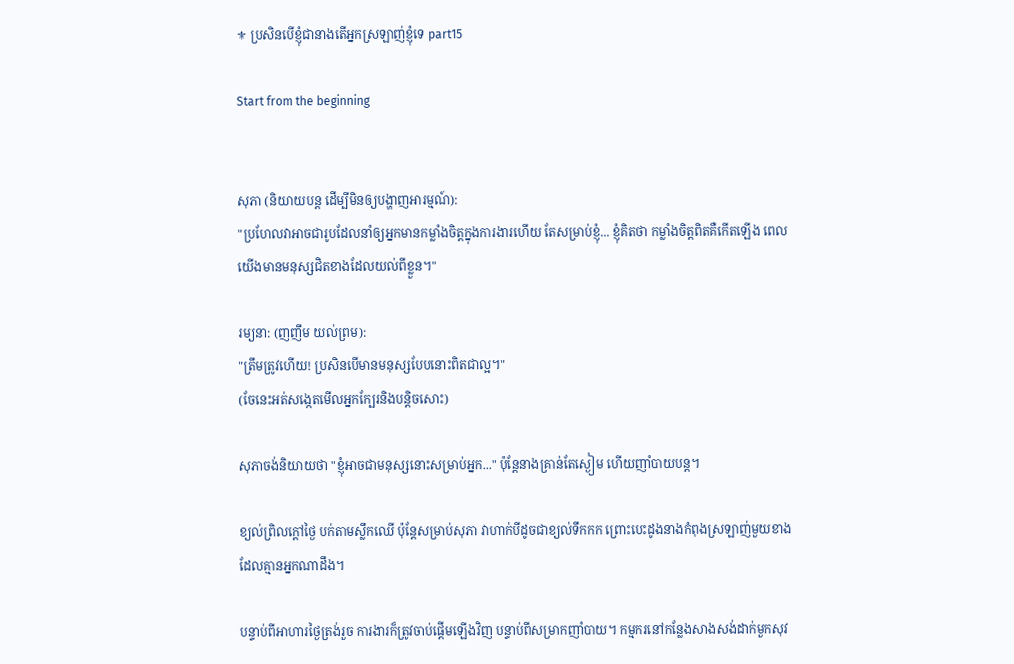⚜ ប្រសិនបើខ្ញុំជានាងតើអ្នកស្រឡាញ់ខ្ញុំទេ part15

Start from the beginning


សុភា (និយាយបន្ត ដើម្បីមិនឲ្យបង្ហាញអារម្មណ៍):
"ប្រហែលវាអាចជារូបដែលនាំឲ្យអ្នកមានកម្លាំងចិត្តក្នុងការងារហើយ តែសម្រាប់ខ្ញុំ... ខ្ញុំគិតថា កម្លាំងចិត្តពិតគឺកើតឡើង ពេលយើងមានមនុស្សជិតខាងដែលយល់ពីខ្លួន។"

រម្យនា: (ញញឹម យល់ព្រម):
"ត្រឹមត្រូវហើយ! ប្រសិនបើមានមនុស្សបែបនោះពិតជាល្អ។"
(ចែនេះអត់សង្កេតមើលអ្នកក្បែរនិងបន្តិចសោះ)

សុភាចង់និយាយថា "ខ្ញុំអាចជាមនុស្សនោះសម្រាប់អ្នក..." ប៉ុន្តែនាងគ្រាន់តែស្ងៀម ហើយញាំបាយបន្ត។

ខ្យល់ព្រិលក្តៅថ្ងៃ បក់តាមស្លឹកឈើ ប៉ុន្តែសម្រាប់សុភា វាហាក់បីដូចជាខ្យល់ទឹកកក ព្រោះបេះដូងនាងកំពុងស្រឡាញ់មួយខាង ដែលគ្មានអ្នកណាដឹង។

បន្ទាប់ពីអាហារថ្ងៃត្រង់រួច ការងារក៏ត្រូវចាប់ផ្តើមឡើងវិញ បន្ទាប់ពីសម្រាកញាំបាយ។ កម្មករនៅកន្លែងសាងសង់ដាក់មួកសុវ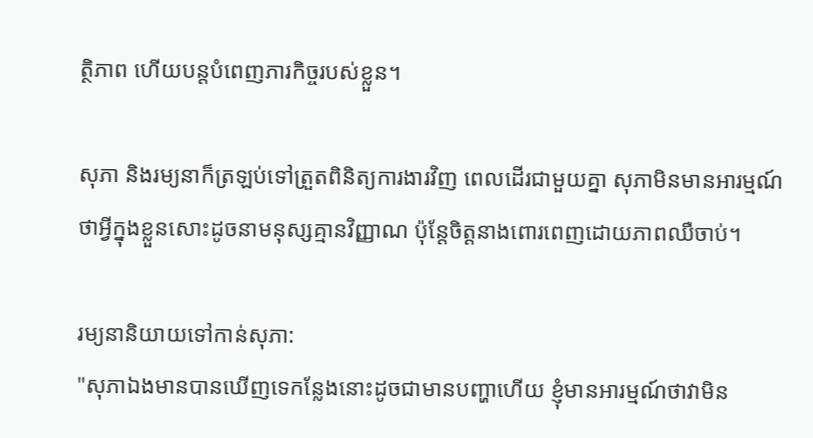ត្ថិភាព ហើយបន្តបំពេញភារកិច្ចរបស់ខ្លួន។

សុភា និងរម្យនាក៏ត្រឡប់ទៅត្រួតពិនិត្យការងារវិញ ពេលដើរជាមួយគ្នា សុភាមិនមានអារម្មណ៍ថាអ្វីក្នុងខ្លួនសោះដូចនាមនុស្សគ្មានវិញ្ញាណ ប៉ុន្តែចិត្តនាងពោរពេញដោយភាពឈឺចាប់។

រម្យនានិយាយទៅកាន់សុភា:
"សុភាឯងមានបានឃើញទេកន្លែងនោះដូចជាមានបញ្ហាហើយ ខ្ញុំមានអារម្មណ៍ថាវាមិន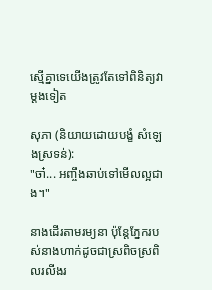ស្មើគ្នាទេយើងត្រូវតែទៅពិនិត្យវាម្ដងទៀត

សុភា (និយាយដោយបង្ខំ សំឡេងស្រទន់):
"ចា៎... អញ្ចឹងឆាប់ទៅមើលល្អជាង។"

នាងដើរតាមរម្យនា ប៉ុន្តែភ្នែករបស់នាងហាក់ដូចជាស្រពិចស្រពិលរលីងរ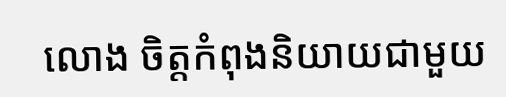លោង ចិត្តកំពុងនិយាយជាមួយ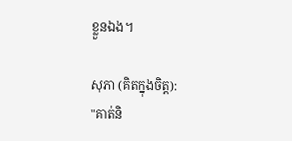ខ្លួនឯង។

សុភា (គិតក្នុងចិត្ត):
"គាត់និ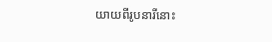យាយពីរូបនារីនោះ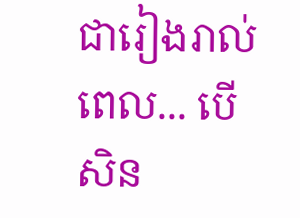ជារៀងរាល់ពេល... បើសិន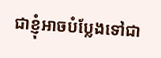ជាខ្ញុំអាចបំប្លែងទៅជា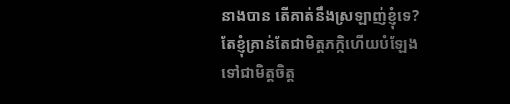នាងបាន តើគាត់នឹងស្រឡាញ់ខ្ញុំទេ? តែខ្ញុំគ្រាន់តែជាមិត្តភក្កិហើយបំឡែងទៅជាមិត្តចិត្ត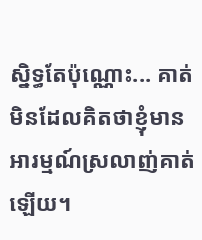ស្និទ្ធតែប៉ុណ្ណោះ... គាត់មិនដែលគិតថាខ្ញុំមានអារម្មណ៍ស្រលាញ់គាត់ឡើយ។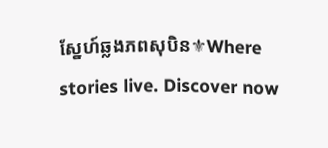ស្នែហ៍ឆ្លងភពសុបិន⚜Where stories live. Discover now